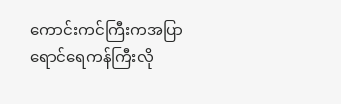ကောင်းကင်ကြီးကအပြာရောင်ရေကန်ကြီးလို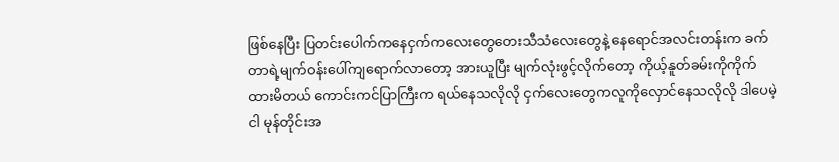ဖြစ်နေပြီး ပြတင်းပေါက်ကနေငှက်ကလေးတွေတေးသီသံလေးတွေနဲ့ နေရောင်အလင်းတန်းက ခက်တာရဲ့မျက်ဝန်းပေါ်ကျရောက်လာတော့ အားယူပြီး မျက်လုံးဖွင့်လိုက်တော့ ကိုယ့်နူတ်ခမ်းကိုကိုက်ထားမိတယ် ကောင်းကင်ပြာကြီးက ရယ်နေသလိုလို ငှက်လေးတွေကလူကိုလှောင်နေသလိုလို ဒါပေမဲ့ ငါ မုန်တိုင်းအ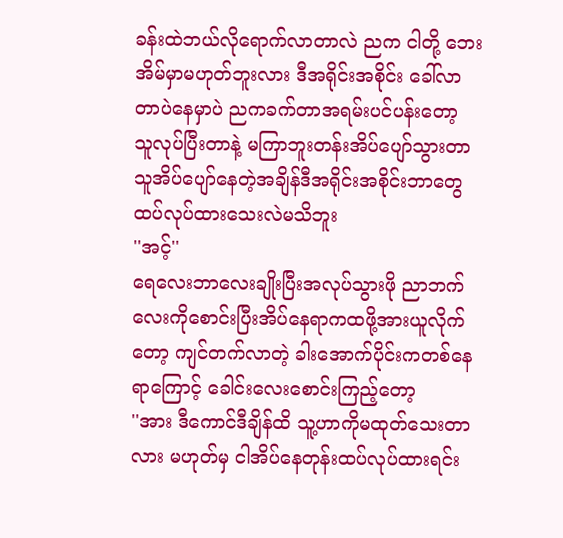ခန်းထဲဘယ်လိုရောက်လာတာလဲ ညက ငါတို့ ဘေးအိမ်မှာမဟုတ်ဘူးလား ဒီအရိုင်းအစိုင်း ခေါ်လာတာပဲနေမှာပဲ ညကခက်တာအရမ်းပင်ပန်းတော့ သူလုပ်ပြီးတာနဲ့ မကြာဘူးတန်းအိပ်ပျော်သွားတာ သူအိပ်ပျော်နေတဲ့အချိန်ဒီအရိုင်းအစိုင်းဘာတွေထပ်လုပ်ထားသေးလဲမသိဘူး
''အင့်''
ရေလေးဘာလေးချိုးပြီးအလုပ်သွားဖို ညာဘက်လေးကိုစောင်းပြီးအိပ်နေရာကထဖို့အားယူလိုက်တော့ ကျင်တက်လာတဲ့ ခါးအောက်ပိုင်းကတစ်နေရာကြောင့် ခေါင်းလေးစောင်းကြည့်တော့
''အား ဒီကောင်ဒီချိန်ထိ သူ့ဟာကိုမထုတ်သေးတာလား မဟုတ်မှ ငါအိပ်နေတုန်းထပ်လုပ်ထားရင်း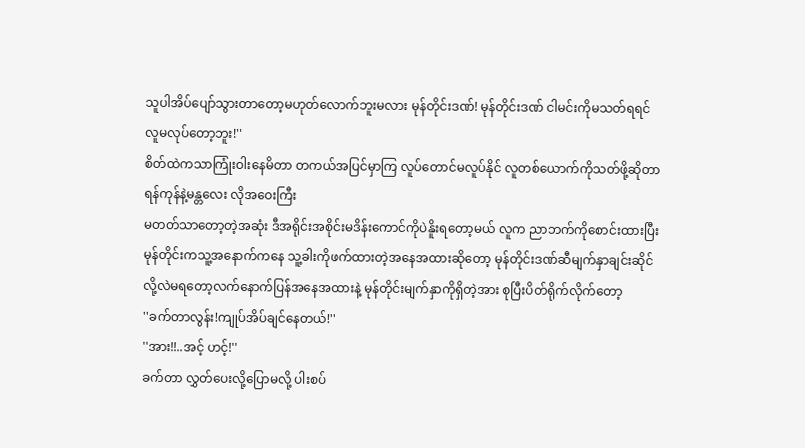သူပါအိပ်ပျော်သွားတာတော့မဟုတ်လောက်ဘူးမလား မုန်တိုင်းဒဏ်! မုန်တိုင်းဒဏ် ငါမင်းကိုမသတ်ရရင်လူမလုပ်တော့ဘူး!''
စိတ်ထဲကသာကြုံးဝါးနေမိတာ တကယ်အပြင်မှာကြ လူပ်တောင်မလူပ်နိုင် လူတစ်ယောက်ကိုသတ်ဖို့ဆိုတာ ရန်ကုန်နဲ့မန္တလေး လိုအဝေးကြီး
မတတ်သာတော့တဲ့အဆုံး ဒီအရိုင်းအစိုင်းမဒိန်းကောင်ကိုပဲနိူးရတော့မယ် လူက ညာဘက်ကိုစောင်းထားပြီး မုန်တိုင်းကသူ့အနောက်ကနေ သူ့ခါးကိုဖက်ထားတဲ့အနေအထားဆိုတော့ မုန်တိုင်းဒဏ်ဆီမျက်နှာချင်းဆိုင်လို့လဲမရတော့လက်နောက်ပြန်အနေအထားနဲ့ မုန်တိုင်းမျက်နှာကိုရှိတဲ့အား စုပြီးပိတ်ရိုက်လိုက်တော့
''ခက်တာလွန်း!ကျုပ်အိပ်ချင်နေတယ်!''
''အား!!..အင့် ဟင့်!''
ခက်တာ လွှတ်ပေးလို့ပြောမလို့ ပါးစပ်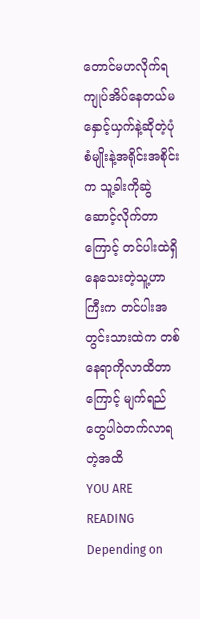တောင်မဟလိုက်ရ ကျုပ်အိပ်နေတယ်မနှောင့်ယှက်နဲ့ဆိုတဲ့ပုံစံမျိုးနဲ့အရိုင်းအစိုင်းက သူ့ခါးကိုဆွဲဆောင့်လိုက်တာကြောင့် တင်ပါးထဲရှိနေသေးတဲ့သူ့ဟာကြီးက တင်ပါးအတွင်းသားထဲက တစ်နေရာကိုလာထိတာကြောင့် မျက်ရည်တွေပါဝဲတက်လာရတဲ့အထိ
YOU ARE READING
Depending on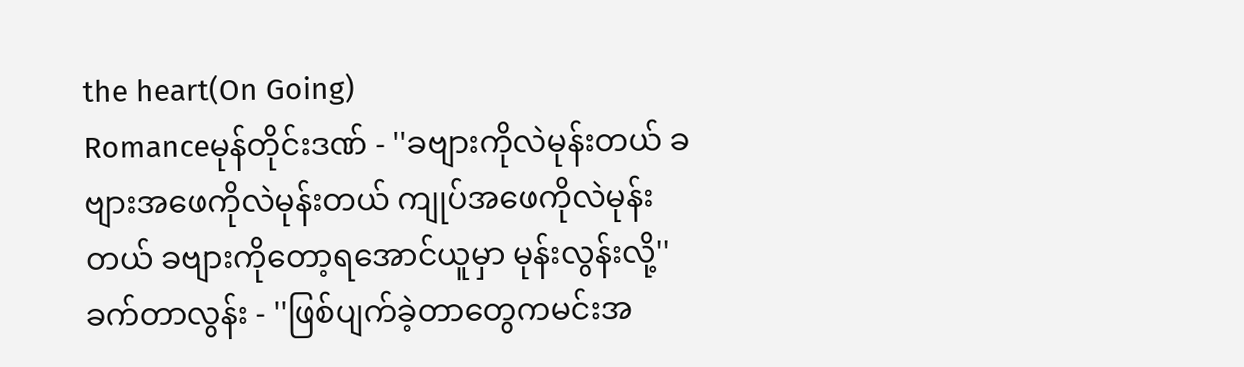the heart(On Going)
Romanceမုန်တိုင်းဒဏ် - ''ခဗျားကိုလဲမုန်းတယ် ခဗျားအဖေကိုလဲမုန်းတယ် ကျုပ်အဖေကိုလဲမုန်းတယ် ခဗျားကိုတော့ရအောင်ယူမှာ မုန်းလွန်းလို့'' ခက်တာလွန်း - ''ဖြစ်ပျက်ခဲ့တာတွေကမင်းအ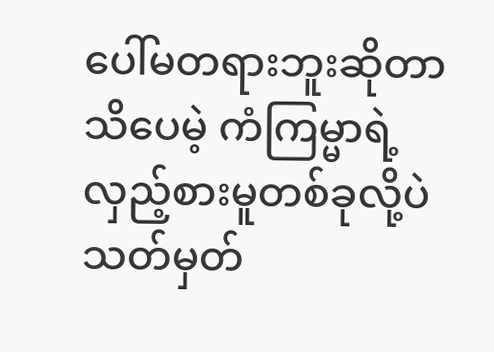ပေါ်မတရားဘူးဆိုတာသိပေမဲ့ ကံကြမ္မာရဲ့လှည့်စားမူတစ်ခုလို့ပဲသတ်မှတ်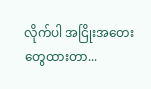လိုက်ပါ အငြိုးအတေးတွေထားတာ...